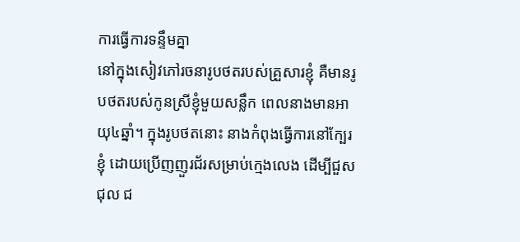ការធ្វើការទន្ទឹមគ្នា
នៅក្នុងសៀវភៅរចនារូបថតរបស់គ្រួសារខ្ញុំ គឺមានរូបថតរបស់កូនស្រីខ្ញុំមួយសន្លឹក ពេលនាងមានអាយុ៤ឆ្នាំ។ ក្នុងរូបថតនោះ នាងកំពុងធ្វើការនៅក្បែរខ្ញុំ ដោយប្រើញញួរជ័រសម្រាប់ក្មេងលេង ដើម្បីជួសជុល ជ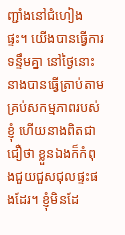ញ្ជាំងនៅជំហៀងផ្ទះ។ យើងបានធ្វើការទន្ទឹមគ្នា នៅថ្ងៃនោះ នាងបានធ្វើត្រាប់តាមគ្រប់សកម្មភាពរបស់ខ្ញុំ ហើយនាងពិតជាជឿថា ខ្លួនឯងក៏កំពុងជួយជួសជុលផ្ទះផងដែរ។ ខ្ញុំមិនដែ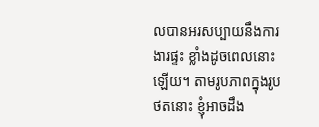លបានអរសប្បាយនឹងការងារផ្ទះ ខ្លាំងដូចពេលនោះឡើយ។ តាមរូបភាពក្នុងរូបថតនោះ ខ្ញុំអាចដឹង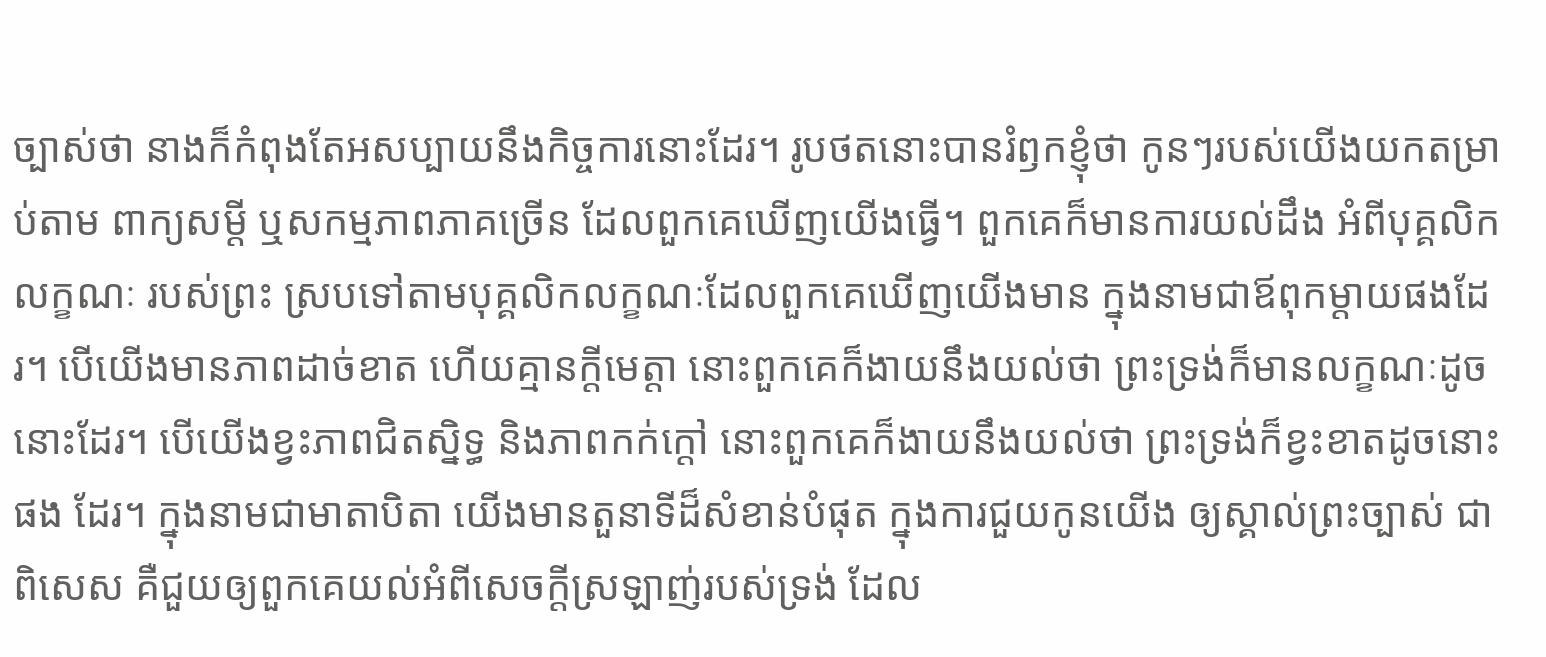ច្បាស់ថា នាងក៏កំពុងតែអសប្បាយនឹងកិច្ចការនោះដែរ។ រូបថតនោះបានរំឭកខ្ញុំថា កូនៗរបស់យើងយកតម្រាប់តាម ពាក្យសម្តី ឬសកម្មភាពភាគច្រើន ដែលពួកគេឃើញយើងធ្វើ។ ពួកគេក៏មានការយល់ដឹង អំពីបុគ្គលិកលក្ខណៈ របស់ព្រះ ស្របទៅតាមបុគ្គលិកលក្ខណៈដែលពួកគេឃើញយើងមាន ក្នុងនាមជាឪពុកម្តាយផងដែរ។ បើយើងមានភាពដាច់ខាត ហើយគ្មានក្តីមេត្តា នោះពួកគេក៏ងាយនឹងយល់ថា ព្រះទ្រង់ក៏មានលក្ខណៈដូចនោះដែរ។ បើយើងខ្វះភាពជិតស្និទ្ធ និងភាពកក់ក្តៅ នោះពួកគេក៏ងាយនឹងយល់ថា ព្រះទ្រង់ក៏ខ្វះខាតដូចនោះផង ដែរ។ ក្នុងនាមជាមាតាបិតា យើងមានតួនាទីដ៏សំខាន់បំផុត ក្នុងការជួយកូនយើង ឲ្យស្គាល់ព្រះច្បាស់ ជាពិសេស គឺជួយឲ្យពួកគេយល់អំពីសេចក្តីស្រឡាញ់របស់ទ្រង់ ដែល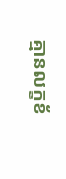គ្មានលក្ខខ័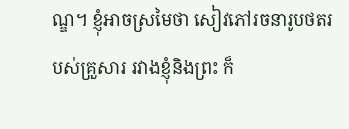ណ្ឌ។ ខ្ញុំអាចស្រមៃថា សៀវភៅរចនារូបថតរបស់គ្រួសារ រវាងខ្ញុំនិងព្រះ ក៏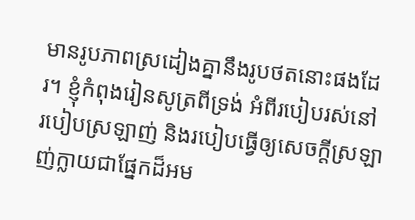មានរូបភាពស្រដៀងគ្នានឹងរូបថតនោះផងដែរ។ ខ្ញុំកំពុងរៀនសូត្រពីទ្រង់ អំពីរបៀបរស់នៅ របៀបស្រឡាញ់ និងរបៀបធ្វើឲ្យសេចក្តីស្រឡាញ់ក្លាយជាផ្នែកដ៏អម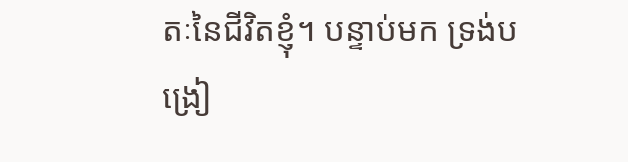តៈនៃជីវិតខ្ញុំ។ បន្ទាប់មក ទ្រង់បង្រៀ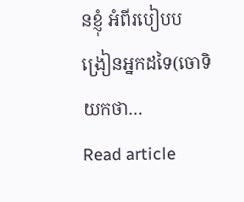នខ្ញុំ អំពីរបៀបបង្រៀនអ្នកដទៃ(ចោទិយកថា…
Read article